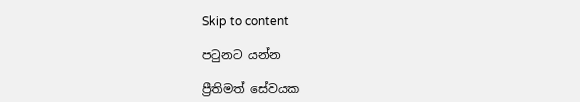Skip to content

පටුනට යන්න

ප්‍රීතිමත් සේවයක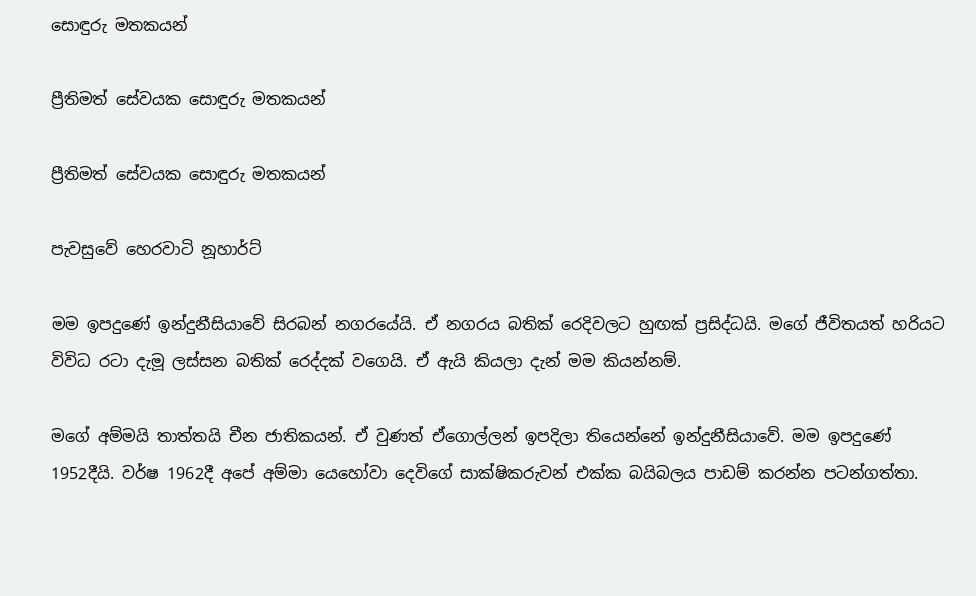සොඳුරු මතකයන්

ප්‍රීතිමත් සේවයක සොඳුරු මතකයන්

ප්‍රීතිමත් සේවයක සොඳුරු මතකයන්

පැවසුවේ හෙරවාටි නූහාර්ට්

මම ඉපදුණේ ඉන්දුනීසියාවේ සිරබන් නගරයේයි. ඒ නගරය බතික් රෙදිවලට හුඟක් ප්‍රසිද්ධයි. මගේ ජීවිතයත් හරියට විවිධ රටා දැමූ ලස්සන බතික් රෙද්දක් වගෙයි. ඒ ඇයි කියලා දැන් මම කියන්නම්.

මගේ අම්මයි තාත්තයි චීන ජාතිකයන්. ඒ වුණත් ඒගොල්ලන් ඉපදිලා තියෙන්නේ ඉන්දුනීසියාවේ. මම ඉපදුණේ 1952දීයි. වර්ෂ 1962දී අපේ අම්මා යෙහෝවා දෙවිගේ සාක්ෂිකරුවන් එක්ක බයිබලය පාඩම් කරන්න පටන්ගත්තා.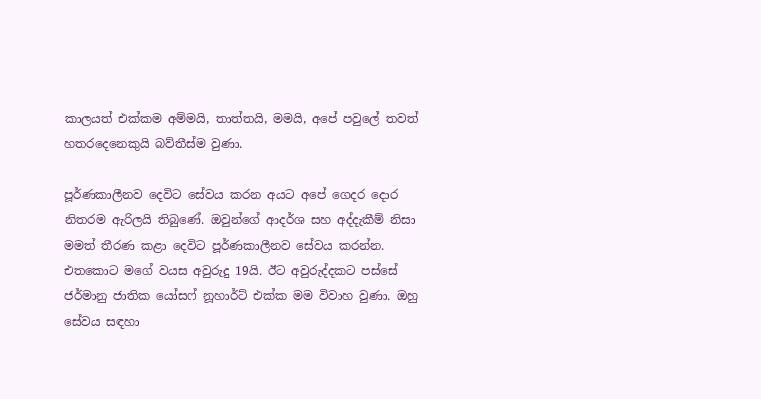කාලයත් එක්කම අම්මයි, තාත්තයි, මමයි, අපේ පවුලේ තවත් හතරදෙනෙකුයි බව්තීස්ම වුණා.

පූර්ණකාලීනව දෙවිට සේවය කරන අයට අපේ ගෙදර දොර නිතරම ඇරිලයි තිබුණේ. ඔවුන්ගේ ආදර්ශ සහ අද්දැකීම් නිසා මමත් තීරණ කළා දෙවිට පූර්ණකාලීනව සේවය කරන්න. එතකොට මගේ වයස අවුරුදු 19යි. ඊට අවුරුද්දකට පස්සේ ජර්මානු ජාතික යෝසෆ් නූහාර්ට් එක්ක මම විවාහ වුණා. ඔහු සේවය සඳහා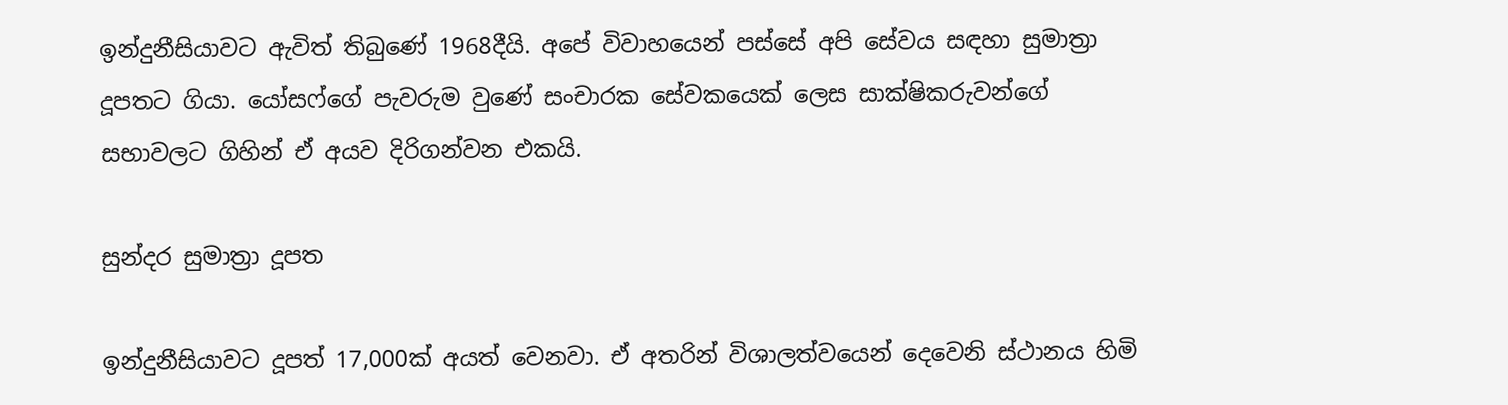ඉන්දුනීසියාවට ඇවිත් තිබුණේ 1968දීයි. අපේ විවාහයෙන් පස්සේ අපි සේවය සඳහා සුමාත්‍රා දූපතට ගියා. යෝසෆ්ගේ පැවරුම වුණේ සංචාරක සේවකයෙක් ලෙස සාක්ෂිකරුවන්ගේ සභාවලට ගිහින් ඒ අයව දිරිගන්වන එකයි.

සුන්දර සුමාත්‍රා දූපත

ඉන්දුනීසියාවට දූපත් 17,000ක් අයත් වෙනවා. ඒ අතරින් විශාලත්වයෙන් දෙවෙනි ස්ථානය හිමි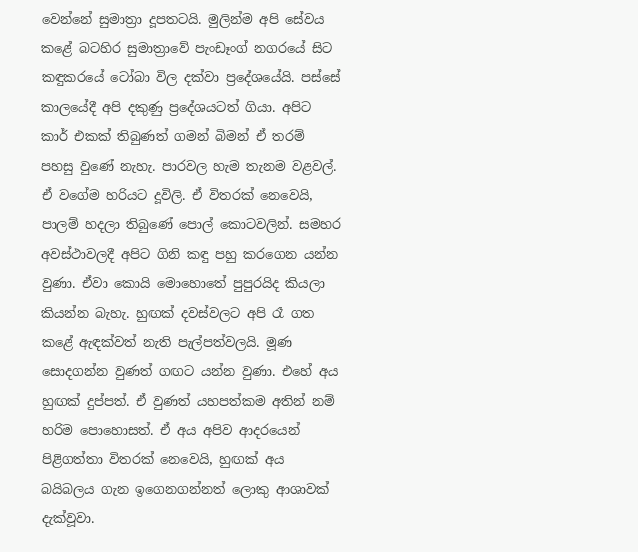වෙන්නේ සුමාත්‍රා දූපතටයි. මුලින්ම අපි සේවය කළේ බටහිර සුමාත්‍රාවේ පැංඩෑංග් නගරයේ සිට කඳුකරයේ ටෝබා විල දක්වා ප්‍රදේශයේයි. පස්සේ කාලයේදී අපි දකුණු ප්‍රදේශයටත් ගියා. අපිට කාර් එකක් තිබුණත් ගමන් බිමන් ඒ තරම් පහසු වුණේ නැහැ. පාරවල හැම තැනම වළවල්. ඒ වගේම හරියට දූවිලි. ඒ විතරක් නෙවෙයි, පාලම් හදලා තිබුණේ පොල් කොටවලින්. සමහර අවස්ථාවලදී අපිට ගිනි කඳු පහු කරගෙන යන්න වුණා. ඒවා කොයි මොහොතේ පුපුරයිද කියලා කියන්න බැහැ. හුඟක් දවස්වලට අපි රෑ ගත කළේ ඇඳක්වත් නැති පැල්පත්වලයි. මූණ සොදගන්න වුණත් ගඟට යන්න වුණා. එහේ අය හුඟක් දුප්පත්. ඒ වුණත් යහපත්කම අතින් නම් හරිම පොහොසත්. ඒ අය අපිව ආදරයෙන් පිළිගත්තා විතරක් නෙවෙයි, හුඟක් අය බයිබලය ගැන ඉගෙනගන්නත් ලොකු ආශාවක් දැක්වූවා.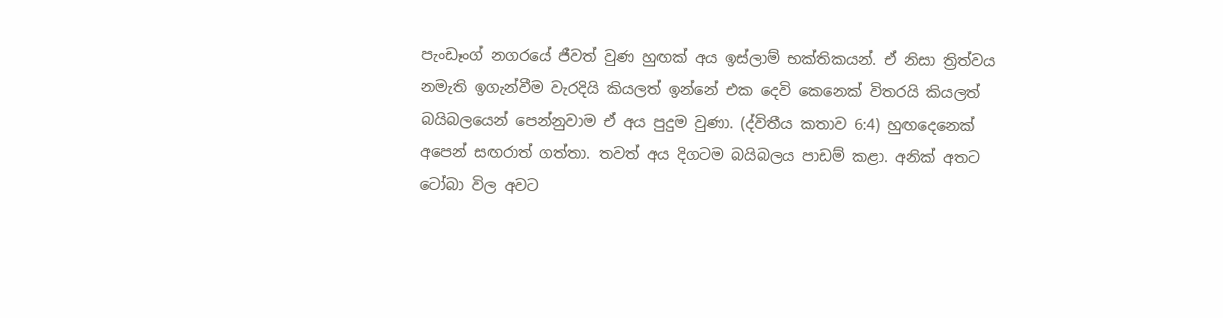පැංඩෑංග් නගරයේ ජීවත් වුණ හුඟක් අය ඉස්ලාම් භක්තිකයන්. ඒ නිසා ත්‍රිත්වය නමැති ඉගැන්වීම වැරදියි කියලත් ඉන්නේ එක දෙවි කෙනෙක් විතරයි කියලත් බයිබලයෙන් පෙන්නුවාම ඒ අය පුදුම වුණා. (ද්විතීය කතාව 6:4) හුඟදෙනෙක් අපෙන් සඟරාත් ගත්තා. තවත් අය දිගටම බයිබලය පාඩම් කළා. අනික් අතට ටෝබා විල අවට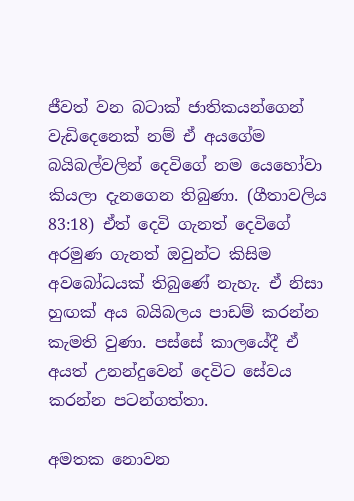ජීවත් වන බටාක් ජාතිකයන්ගෙන් වැඩිදෙනෙක් නම් ඒ අයගේම බයිබල්වලින් දෙවිගේ නම යෙහෝවා කියලා දැනගෙන තිබුණා. (ගීතාවලිය 83:18) ඒත් දෙවි ගැනත් දෙවිගේ අරමුණ ගැනත් ඔවුන්ට කිසිම අවබෝධයක් තිබුණේ නැහැ. ඒ නිසා හුඟක් අය බයිබලය පාඩම් කරන්න කැමති වුණා. පස්සේ කාලයේදී ඒ අයත් උනන්දුවෙන් දෙවිට සේවය කරන්න පටන්ගත්තා.

අමතක නොවන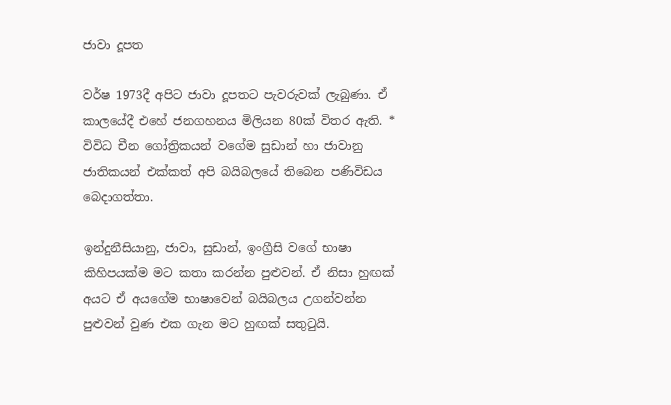ජාවා දූපත

වර්ෂ 1973දී අපිට ජාවා දූපතට පැවරුවක් ලැබුණා. ඒ කාලයේදී එහේ ජනගහනය මිලියන 80ක් විතර ඇති. * විවිධ චීන ගෝත්‍රිකයන් වගේම සුඩාන් හා ජාවානු ජාතිකයන් එක්කත් අපි බයිබලයේ තිබෙන පණිවිඩය බෙදාගත්තා.

ඉන්දුනීසියානු, ජාවා, සුඩාන්, ඉංග්‍රීසි වගේ භාෂා කිහිපයක්ම මට කතා කරන්න පුළුවන්. ඒ නිසා හුඟක් අයට ඒ අයගේම භාෂාවෙන් බයිබලය උගන්වන්න පුළුවන් වුණ එක ගැන මට හුඟක් සතුටුයි.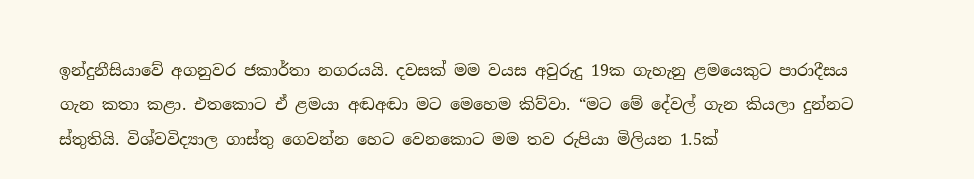ඉන්දුනීසියාවේ අගනුවර ජකාර්තා නගරයයි. දවසක් මම වයස අවුරුදු 19ක ගැහැනු ළමයෙකුට පාරාදීසය ගැන කතා කළා. එතකොට ඒ ළමයා අඬඅඬා මට මෙහෙම කිව්වා. “මට මේ දේවල් ගැන කියලා දුන්නට ස්තුතියි. විශ්වවිද්‍යාල ගාස්තු ගෙවන්න හෙට වෙනකොට මම තව රුපියා මිලියන 1.5ක්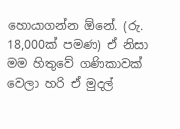හොයාගන්න ඕනේ. (රු. 18,000ක් පමණ) ඒ නිසා මම හිතුවේ ගණිකාවක් වෙලා හරි ඒ මුදල්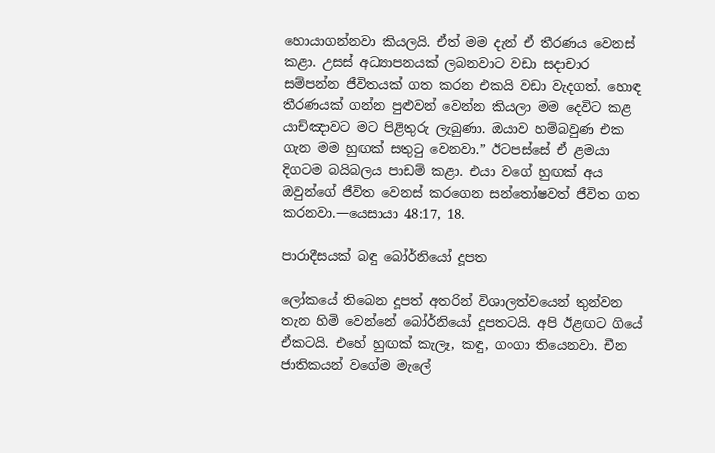හොයාගන්නවා කියලයි. ඒත් මම දැන් ඒ තීරණය වෙනස් කළා. උසස් අධ්‍යාපනයක් ලබනවාට වඩා සදාචාර සම්පන්න ජීවිතයක් ගත කරන එකයි වඩා වැදගත්. හොඳ තීරණයක් ගන්න පුළුවන් වෙන්න කියලා මම දෙවිට කළ යාච්ඤාවට මට පිළිතුරු ලැබුණා. ඔයාව හම්බවුණ එක ගැන මම හුඟක් සතුටු වෙනවා.” ඊටපස්සේ ඒ ළමයා දිගටම බයිබලය පාඩම් කළා. එයා වගේ හුඟක් අය ඔවුන්ගේ ජීවිත වෙනස් කරගෙන සන්තෝෂවත් ජීවිත ගත කරනවා.—යෙසායා 48:17, 18.

පාරාදීසයක් බඳු බෝර්නියෝ දූපත

ලෝකයේ තිබෙන දූපත් අතරින් විශාලත්වයෙන් තුන්වන තැන හිමි වෙන්නේ බෝර්නියෝ දූපතටයි. අපි ඊළඟට ගියේ ඒකටයි. එහේ හුඟක් කැලෑ, කඳු, ගංගා තියෙනවා. චීන ජාතිකයන් වගේම මැලේ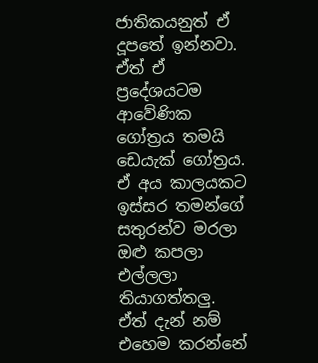ජාතිකයනුත් ඒ දූපතේ ඉන්නවා. ඒත් ඒ ප්‍රදේශයටම ආවේණික ගෝත්‍රය තමයි ඩෙයැක් ගෝත්‍රය. ඒ අය කාලයකට ඉස්සර තමන්ගේ සතුරන්ව මරලා ඔළු කපලා එල්ලලා තියාගත්තලු. ඒත් දැන් නම් එහෙම කරන්නේ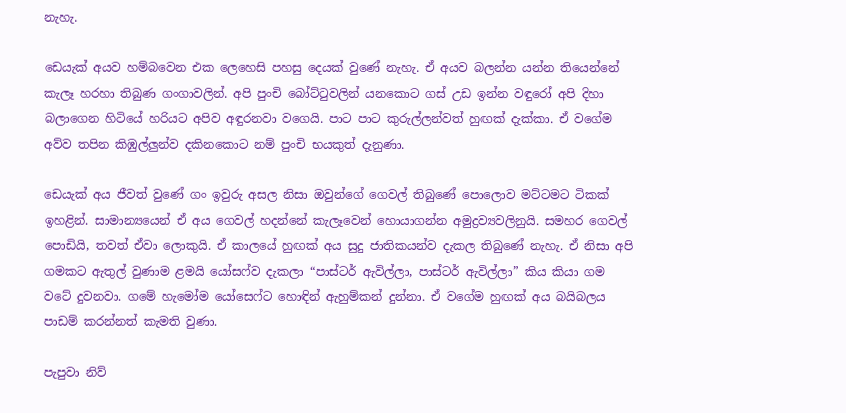නැහැ.

ඩෙයැක් අයව හම්බවෙන එක ලෙහෙසි පහසු දෙයක් වුණේ නැහැ. ඒ අයව බලන්න යන්න තියෙන්නේ කැලෑ හරහා තිබුණ ගංගාවලින්. අපි පුංචි බෝට්ටුවලින් යනකොට ගස් උඩ ඉන්න වඳුරෝ අපි දිහා බලාගෙන හිටියේ හරියට අපිව අඳුරනවා වගෙයි. පාට පාට කුරුල්ලන්වත් හුඟක් දැක්කා. ඒ වගේම අව්ව තපින කිඹුල්ලුන්ව දකිනකොට නම් පුංචි භයකුත් දැනුණා.

ඩෙයැක් අය ජීවත් වුණේ ගං ඉවුරු අසල නිසා ඔවුන්ගේ ගෙවල් තිබුණේ පොලොව මට්ටමට ටිකක් ඉහළින්. සාමාන්‍යයෙන් ඒ අය ගෙවල් හදන්නේ කැලෑවෙන් හොයාගන්න අමුද්‍රව්‍යවලිනුයි. සමහර ගෙවල් පොඩියි, තවත් ඒවා ලොකුයි. ඒ කාලයේ හුඟක් අය සුදු ජාතිකයන්ව දැකල තිබුණේ නැහැ. ඒ නිසා අපි ගමකට ඇතුල් වුණාම ළමයි යෝසෆ්ව දැකලා “පාස්ටර් ඇවිල්ලා, පාස්ටර් ඇවිල්ලා” කිය කියා ගම වටේ දුවනවා. ගමේ හැමෝම යෝසෙෆ්ට හොඳින් ඇහුම්කන් දුන්නා. ඒ වගේම හුඟක් අය බයිබලය පාඩම් කරන්නත් කැමති වුණා.

පැපුවා නිව්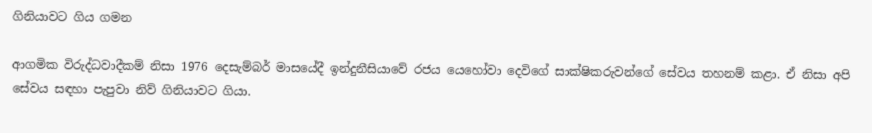ගිනියාවට ගිය ගමන

ආගමික විරුද්ධවාදීකම් නිසා 1976 දෙසැම්බර් මාසයේදී ඉන්දුනීසියාවේ රජය යෙහෝවා දෙවිගේ සාක්ෂිකරුවන්ගේ සේවය තහනම් කළා. ඒ නිසා අපි සේවය සඳහා පැපුවා නිව් ගිනියාවට ගියා.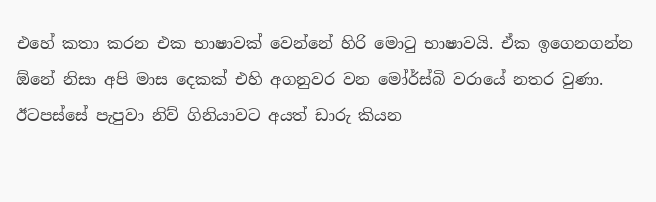එහේ කතා කරන එක භාෂාවක් වෙන්නේ හිරි මොටු භාෂාවයි. ඒක ඉගෙනගන්න ඕනේ නිසා අපි මාස දෙකක් එහි අගනුවර වන මෝර්ස්බි වරායේ නතර වුණා. ඊටපස්සේ පැපුවා නිව් ගිනියාවට අයත් ඩාරු කියන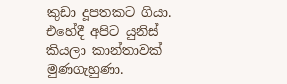කුඩා දූපතකට ගියා. එහේදී අපිට යුනිස් කියලා කාන්තාවක් මුණගැහුණා.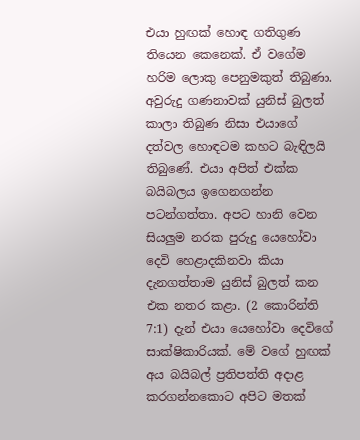එයා හුඟක් හොඳ ගතිගුණ තියෙන කෙනෙක්. ඒ වගේම හරිම ලොකු පෙනුමකුත් තිබුණා. අවුරුදු ගණනාවක් යුනිස් බුලත් කාලා තිබුණ නිසා එයාගේ දත්වල හොඳටම කහට බැඳිලයි තිබුණේ. එයා අපිත් එක්ක බයිබලය ඉගෙනගන්න පටන්ගත්තා. අපට හානි වෙන සියලුම නරක පුරුදු යෙහෝවා දෙවි හෙළාදකිනවා කියා දැනගත්තාම යුනිස් බුලත් කන එක නතර කළා. (2 කොරින්ති 7:1) දැන් එයා යෙහෝවා දෙවිගේ සාක්ෂිකාරියක්. මේ වගේ හුඟක් අය බයිබල් ප්‍රතිපත්ති අදාළ කරගන්නකොට අපිට මතක්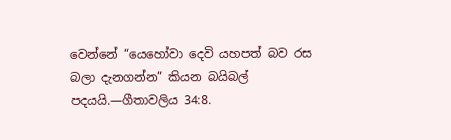වෙන්නේ “යෙහෝවා දෙවි යහපත් බව රස බලා දැනගන්න” කියන බයිබල් පදයයි.—ගීතාවලිය 34:8.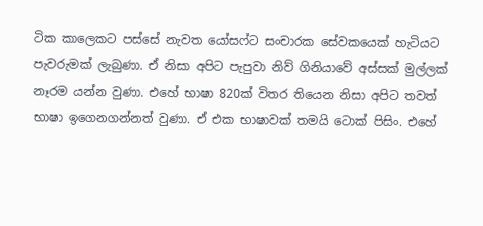ටික කාලෙකට පස්සේ නැවත යෝසෆ්ට සංචාරක සේවකයෙක් හැටියට පැවරුමක් ලැබුණා. ඒ නිසා අපිට පැපුවා නිව් ගිනියාවේ අස්සක් මුල්ලක් නෑරම යන්න වුණා. එහේ භාෂා 820ක් විතර තියෙන නිසා අපිට තවත් භාෂා ඉගෙනගන්නත් වුණා. ඒ එක භාෂාවක් තමයි ටොක් පිසිං. එහේ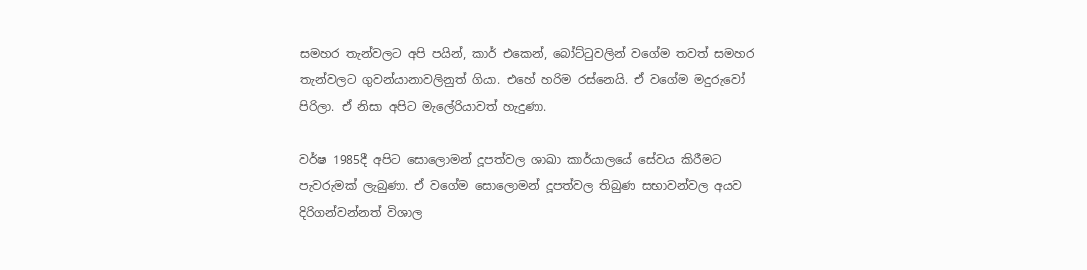සමහර තැන්වලට අපි පයින්, කාර් එකෙන්, බෝට්ටුවලින් වගේම තවත් සමහර තැන්වලට ගුවන්යානාවලිනුත් ගියා. එහේ හරිම රස්නෙයි. ඒ වගේම මදුරුවෝ පිරිලා. ඒ නිසා අපිට මැලේරියාවත් හැදුණා.

වර්ෂ 1985දී අපිට සොලොමන් දූපත්වල ශාඛා කාර්යාලයේ සේවය කිරීමට පැවරුමක් ලැබුණා. ඒ වගේම සොලොමන් දූපත්වල තිබුණ සභාවන්වල අයව දිරිගන්වන්නත් විශාල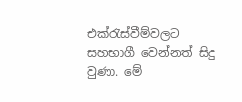එක්රැස්වීම්වලට සහභාගී වෙන්නත් සිදු වුණා. මේ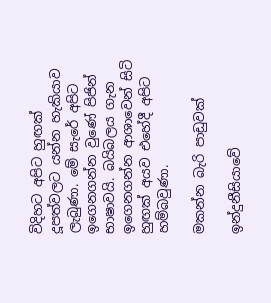විදිහට අපිට හුඟක් දූපත්වලට යන්න හැකියාව ලැබුණා. මේ සැරේ අපිට ඉගෙනගන්න වුණේ පිජින් භාෂාවයි. බයිබලය ගැන ඉගෙනගන්න ආශාවෙන් සිටි හුඟක් අයව එහේදී අපිට හම්බවුණා.

මකන්න බැරි පාඩුවක්

ඉන්දුනීසියාවේ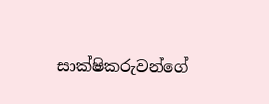සාක්ෂිකරුවන්ගේ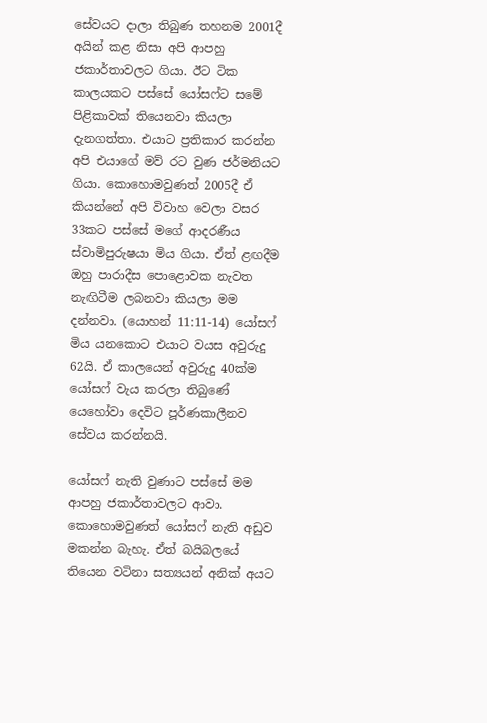සේවයට දාලා තිබුණ තහනම 2001දී අයින් කළ නිසා අපි ආපහු ජකාර්තාවලට ගියා. ඊට ටික කාලයකට පස්සේ යෝසෆ්ට සමේ පිළිකාවක් තියෙනවා කියලා දැනගත්තා. එයාට ප්‍රතිකාර කරන්න අපි එයාගේ මව් රට වුණ ජර්මනියට ගියා. කොහොමවුණත් 2005දී ඒ කියන්නේ අපි විවාහ වෙලා වසර 33කට පස්සේ මගේ ආදරණීය ස්වාමිපුරුෂයා මිය ගියා. ඒත් ළඟදීම ඔහු පාරාදීස පොළොවක නැවත නැඟිටීම ලබනවා කියලා මම දන්නවා. (යොහන් 11:11-14) යෝසෆ් මිය යනකොට එයාට වයස අවුරුදු 62යි. ඒ කාලයෙන් අවුරුදු 40ක්ම යෝසෆ් වැය කරලා තිබුණේ යෙහෝවා දෙවිට පූර්ණකාලීනව සේවය කරන්නයි.

යෝසෆ් නැති වුණාට පස්සේ මම ආපහු ජකාර්තාවලට ආවා. කොහොමවුණත් යෝසෆ් නැති අඩුව මකන්න බැහැ. ඒත් බයිබලයේ තියෙන වටිනා සත්‍යයන් අනික් අයට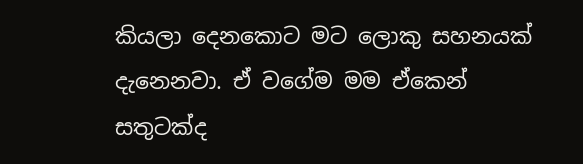කියලා දෙනකොට මට ලොකු සහනයක් දැනෙනවා. ඒ වගේම මම ඒකෙන් සතුටක්ද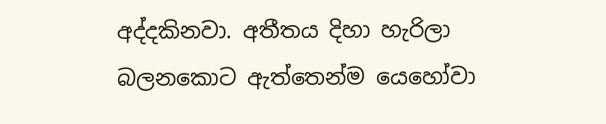අද්දකිනවා. අතීතය දිහා හැරිලා බලනකොට ඇත්තෙන්ම යෙහෝවා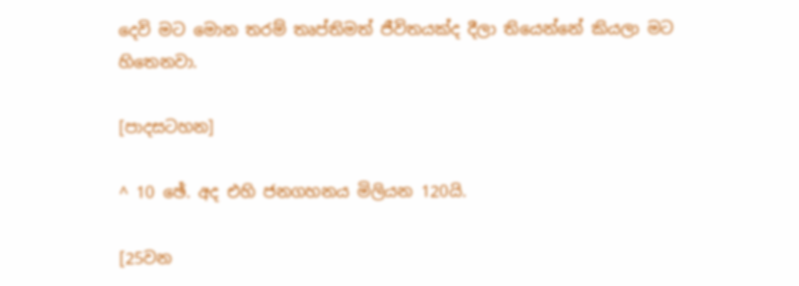දෙවි මට මොන තරම් තෘප්තිමත් ජීවිතයක්ද දීලා තියෙන්නේ කියලා මට හිතෙනවා.

[පාදසටහන]

^ 10 ඡේ. අද එහි ජනගහනය මිලියන 120යි.

[25වන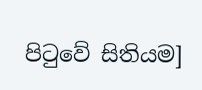පිටුවේ සිතියම]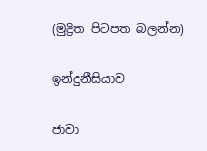(මුද්‍රිත පිටපත බලන්න)

ඉන්දුනීසියාව

ජාවා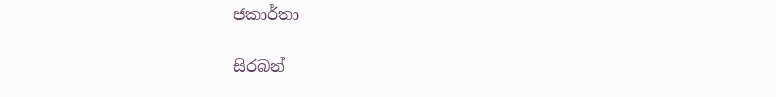ජකාර්තා

සිරබන්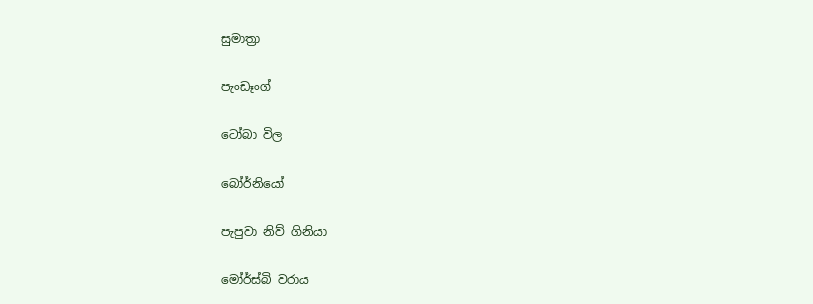සුමාත්‍රා

පැංඩෑංග්

ටෝබා විල

බෝර්නියෝ

පැපුවා නිව් ගිනියා

මෝර්ස්බි වරාය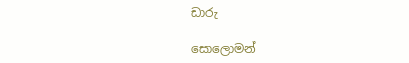ඩාරු

සොලොමන්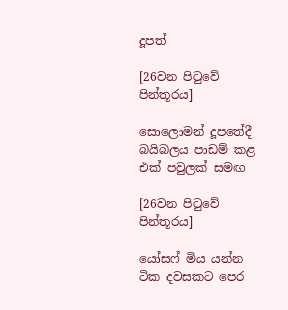දූපත්

[26වන පිටුවේ පින්තූරය]

සොලොමන් දූපතේදී බයිබලය පාඩම් කළ එක් පවුලක් සමඟ

[26වන පිටුවේ පින්තූරය]

යෝසෆ් මිය යන්න ටික දවසකට පෙර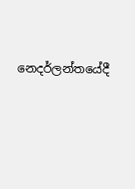නෙදර්ලන්තයේදී